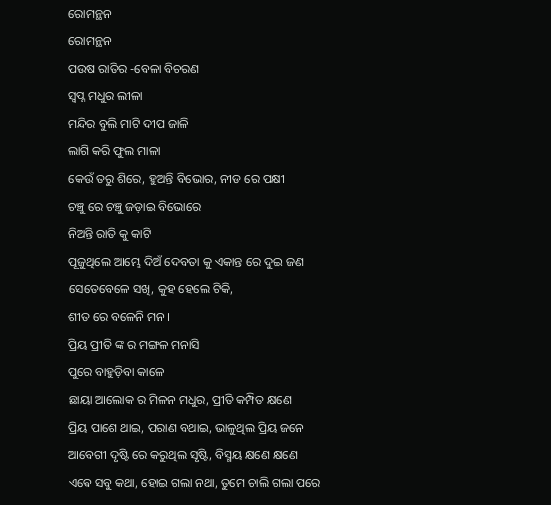ରୋମନ୍ଥନ
ରୋମନ୍ଥନ
ପଉଷ ରାତିର -ବେଳା ବିଚରଣ
ସ୍ବପ୍ନ ମଧୁର ଲୀଳା
ମନ୍ଦିର ବୁଲି ମାଟି ଦୀପ ଜାଳି
ଲାଗି କରି ଫୁଲ ମାଳା
କେଉଁ ତରୁ ଶିରେ, ହୁଅନ୍ତି ବିଭୋର, ନୀଡ ରେ ପକ୍ଷୀ
ଚଞ୍ଚୁ ରେ ଚଞ୍ଚୁ ଜଡ଼ାଇ ବିଭୋରେ
ନିଅନ୍ତି ରାତି କୁ କାଟି
ପୂଜୁଥିଲେ ଆମ୍ଭେ ଦିଅଁ ଦେବତା କୁ ଏକାନ୍ତ ରେ ଦୁଇ ଜଣ
ସେତେବେଳେ ସଖି, କୁହ ହେଲେ ଟିକି,
ଶୀତ ରେ ବଳେନି ମନ ।
ପ୍ରିୟ ପ୍ରୀତି ଙ୍କ ର ମଙ୍ଗଳ ମନାସି
ପୁରେ ବାହୁଡ଼ିବା କାଳେ
ଛାୟା ଆଲୋକ ର ମିଳନ ମଧୁର, ପ୍ରୀତି କମ୍ପିତ କ୍ଷଣେ
ପ୍ରିୟ ପାଶେ ଥାଇ, ପରାଣ ବଥାଇ, ଭାଳୁଥିଲ ପ୍ରିୟ ଜନେ
ଆବେଗୀ ଦୃଷ୍ଟି ରେ କରୁଥିଲ ସୃଷ୍ଟି, ବିସ୍ମୟ କ୍ଷଣେ କ୍ଷଣେ
ଏଵେ ସବୁ କଥା, ହୋଇ ଗଲା ନଥା, ତୁମେ ଚାଲି ଗଲା ପରେ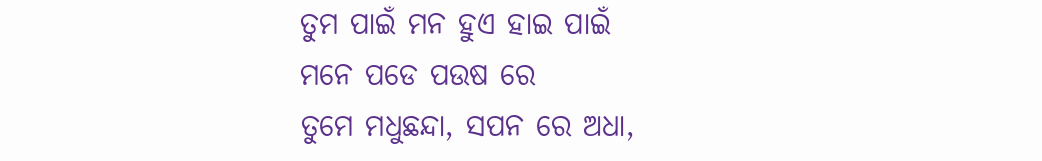ତୁମ ପାଇଁ ମନ ହୁଏ ହାଇ ପାଇଁ
ମନେ ପଡେ ପଉଷ ରେ
ତୁମେ ମଧୁଛନ୍ଦା, ସପନ ରେ ଅଧା,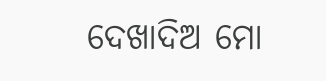ଦେଖାଦିଅ ମୋ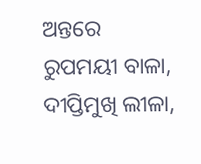ଅନ୍ତରେ
ରୁପମୟୀ ବାଳା, ଦୀପ୍ତିମୁଖି ଲୀଳା,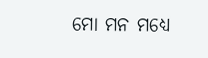ମୋ ମନ ମଧ୍ୟେ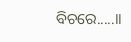ବିଚରେ.....।।